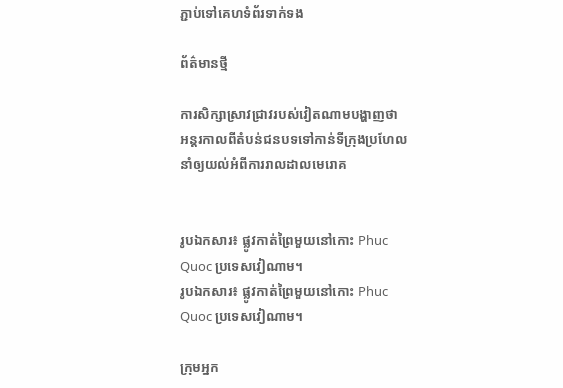ភ្ជាប់ទៅគេហទំព័រទាក់ទង

ព័ត៌មានថ្មី

ការសិក្សាស្រាវជ្រាវរបស់វៀតណាមបង្ហាញថា អន្តរកាលពីតំបន់ជនបទទៅកាន់ទីក្រុងប្រហែលនាំឲ្យយល់អំពីការរាលដាលមេរោគ


រូបឯកសារ៖ ផ្លូវកាត់ព្រៃមួយនៅកោះ Phuc Quoc ប្រទេសវៀណាម។
រូបឯកសារ៖ ផ្លូវកាត់ព្រៃមួយនៅកោះ Phuc Quoc ប្រទេសវៀណាម។

ក្រុមអ្នក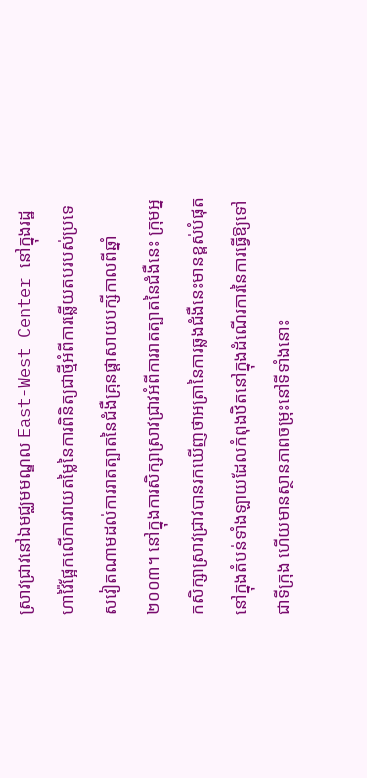ស្រាវជ្រាវនៅឯមជ្ឈមមណ្ឌល East-West Center នៅក្នុងរដ្ឋហាវ៉ៃផ្អែកលើការវាយតម្លៃនៃការពិនិត្យជាថ្មីអំពីការឆ្លើយតបរបស់ប្រទេសវៀតណាមដល់ការរាតត្បាតនៃជំងឺគ្រុនផ្តាសាយបក្សីកាលពីឆ្នាំ២០០៣។ នៅក្នុងការសិក្សាស្រាវជ្រាវអំពីការរាតត្បាតនៃជំងឺនេះ ក្រុមអ្នកសិក្សាស្រាវជ្រាវបានរកឃើញថាអត្រានៃការឆ្លងជំងឺនេះមានខ្ពស់បំផុតនៅក្នុងតំបន់ទាំងឡាយដែលកំពុងឋិតនៅក្នុងដំណើរការនៃការធ្វើឱ្យទៅជាទីក្រុង ហើយមានស្ថានភាពចម្រុះនៅទីទាំងនោះ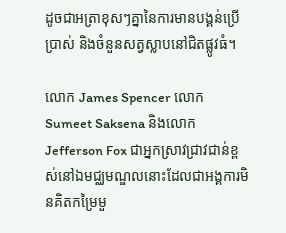ដូចជាអត្រាខុសៗគ្នានៃការមានបង្គន់ប្រើប្រាស់ និងចំនួនសត្វស្លាបនៅជិតផ្លូវធំ។

លោក James Spencer លោក Sumeet Saksena និងលោក Jefferson Fox ជាអ្នកស្រាវជ្រាវជាន់ខ្ពស់នៅឯមជ្ឈមណ្ឌលនោះដែលជាអង្គការមិនគិតកម្រៃមួ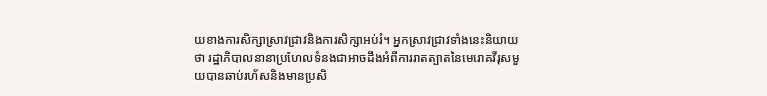យខាងការសិក្សាស្រាវជ្រាវនិងការសិក្សាអប់រំ។ អ្នកស្រាវជ្រាវទាំងនេះនិយាយថា រដ្ឋាភិបាលនានាប្រហែលទំនងជាអាចដឹងអំពីការរាតត្បាតនៃមេរោគវីរុសមួយបានឆាប់រហ័សនិងមានប្រសិ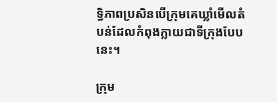ទ្ធិភាពប្រសិនបើក្រុមគេឃ្លាំមើលតំបន់ដែលកំពុងក្លាយជាទីក្រុងបែបនេះ។

ក្រុម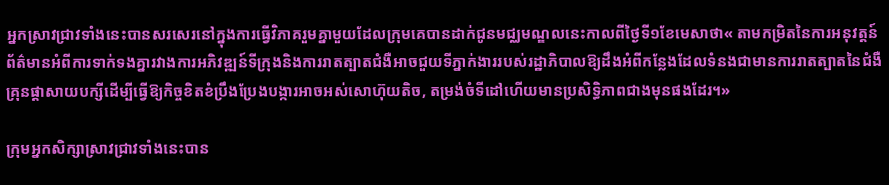អ្នកស្រាវជ្រាវទាំងនេះបានសរសេរនៅក្នុងការធ្វើវិភាគរួមគ្នាមួយដែលក្រុមគេបានដាក់ជូនមជ្ឈមណ្ឌលនេះកាលពីថ្ងៃទី១ខែមេសាថា« តាមកម្រិតនៃការអនុវត្តន៍ ព័ត៌មានអំពីការទាក់ទងគ្នារវាងការអភិវឌ្ឍន៍ទីក្រុងនិងការរាតត្បាតជំងឺអាចជួយទីភ្នាក់ងាររបស់រដ្ឋាភិបាលឱ្យដឹងអំពីកន្លែងដែលទំនងជាមានការរាតត្បាតនៃជំងឺគ្រុនផ្តាសាយបក្សីដើម្បីធ្វើឱ្យកិច្ចខិតខំប្រឹងប្រែងបង្ការអាចអស់សោហ៊ុយតិច, តម្រង់ចំទីដៅហើយមានប្រសិទ្ធិភាពជាងមុនផងដែរ។»

ក្រុមអ្នកសិក្សាស្រាវជ្រាវទាំងនេះបាន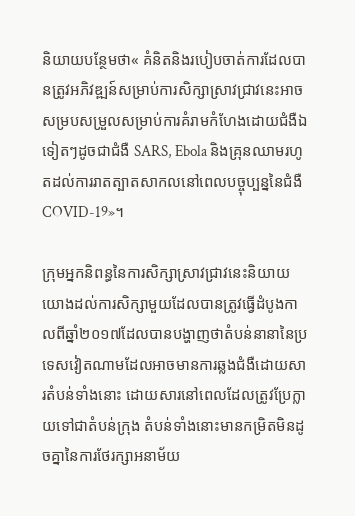និយាយបន្ថែមថា« គំនិតនិងរបៀបចាត់ការដែលបានត្រូវអភិវឌ្ឍន៍សម្រាប់ការសិក្សាស្រាវជ្រាវនេះអាចសម្របសម្រួលសម្រាប់ការគំរាមកំហែងដោយជំងឺឯទៀតៗដូចជាជំងឺ SARS, Ebola និងគ្រុនឈាមរហូតដល់ការរាតត្បាតសាកលនៅពេលបច្ចុប្បន្ននៃជំងឺ COVID-19»។

ក្រុមអ្នកនិពន្ធនៃការសិក្សាស្រាវជ្រាវនេះនិយាយយោងដល់ការសិក្សាមួយដែលបានត្រូវធ្វើដំបូងកាលពីឆ្នាំ២០១៧ដែលបានបង្ហាញថាតំបន់នានានៃប្រទេសវៀតណាមដែលអាចមានការឆ្លងជំងឺដោយសារតំបន់ទាំងនោះ ដោយសារនៅពេលដែលត្រូវប្រែក្លាយទៅជាតំបន់ក្រុង តំបន់ទាំងនោះមានកម្រិតមិនដូចគ្នានៃការថែរក្សាអនាម័យ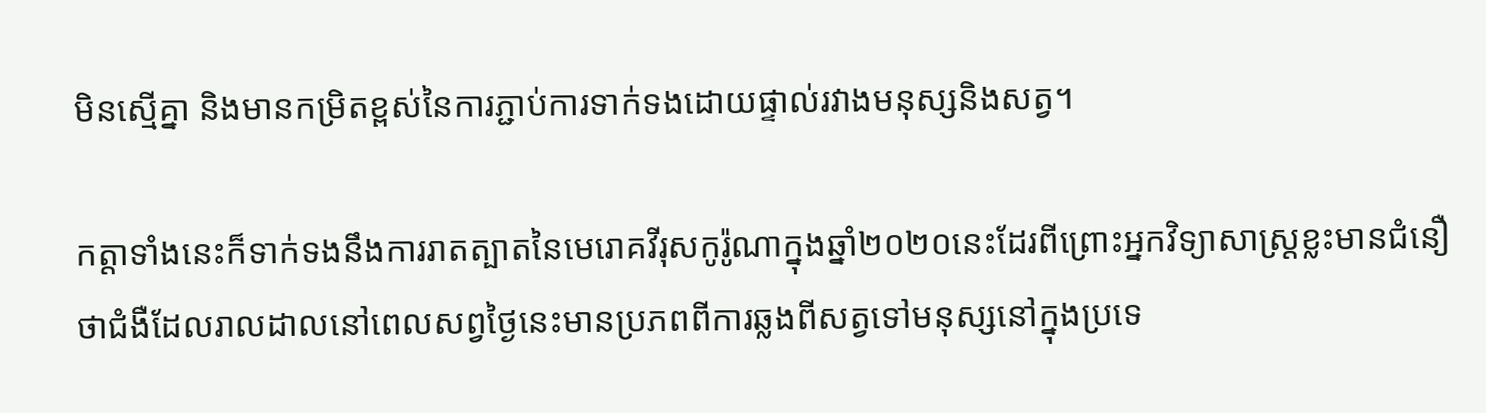មិនស្មើគ្នា និងមានកម្រិតខ្ពស់នៃការភ្ជាប់ការទាក់ទងដោយផ្ទាល់រវាងមនុស្សនិងសត្វ។

កត្តាទាំងនេះក៏ទាក់ទងនឹងការរាតត្បាតនៃមេរោគវីរុសកូរ៉ូណាក្នុងឆ្នាំ២០២០នេះដែរពីព្រោះអ្នកវិទ្យាសាស្ត្រខ្លះមានជំនឿថាជំងឺដែលរាលដាលនៅពេលសព្វថ្ងៃនេះមានប្រភពពីការឆ្លងពីសត្វទៅមនុស្សនៅក្នុងប្រទេ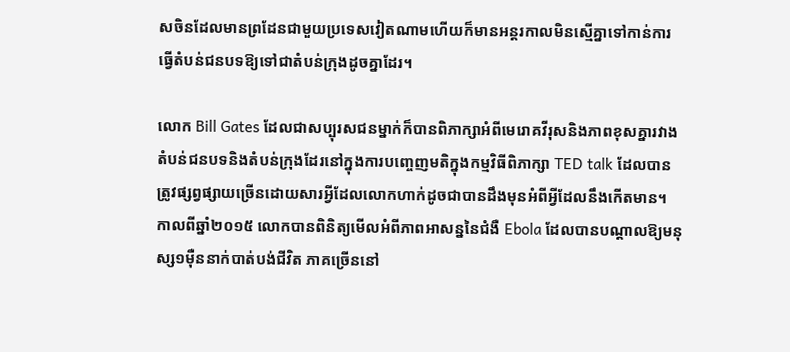សចិនដែលមានព្រដែនជាមួយប្រទេសវៀតណាមហើយក៏មានអន្តរកាលមិនស្មើគ្នាទៅកាន់ការធ្វើតំបន់ជនបទឱ្យទៅជាតំបន់ក្រុងដូចគ្នាដែរ។

លោក Bill Gates ដែលជាសប្បុរសជនម្នាក់ក៏បានពិភាក្សាអំពីមេរោគវីរុសនិងភាពខុសគ្នារវាងតំបន់ជនបទនិងតំបន់ក្រុងដែរនៅក្នុងការបញ្ចេញមតិក្នុងកម្មវិធីពិភាក្សា TED talk ដែលបានត្រូវផ្សព្វផ្សាយច្រើនដោយសារអ្វីដែលលោកហាក់ដូចជាបានដឹងមុនអំពីអ្វីដែលនឹងកើតមាន។ កាលពីឆ្នាំ២០១៥ លោកបានពិនិត្យមើលអំពីភាពអាសន្ននៃជំងឺ Ebola ដែលបានបណ្តាលឱ្យមនុស្ស១ម៉ឺននាក់បាត់បង់ជីវិត ភាគច្រើននៅ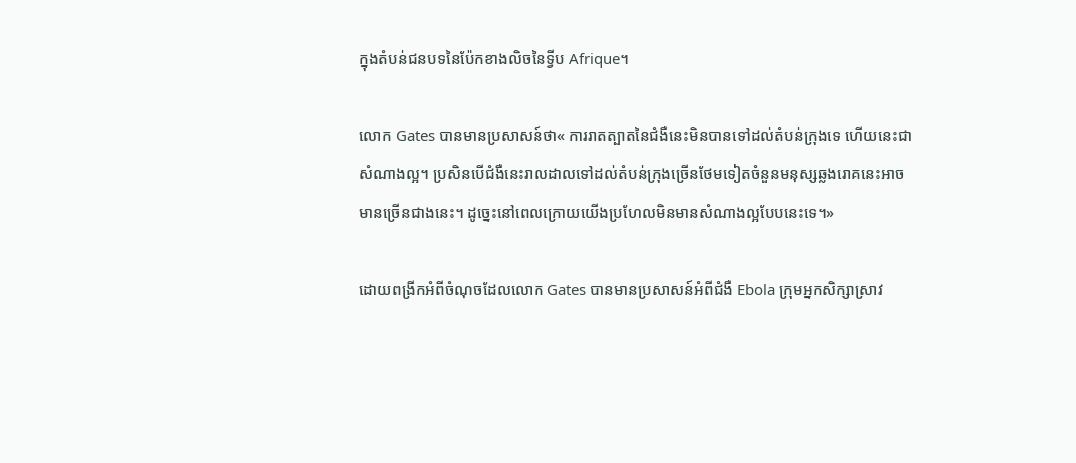ក្នុងតំបន់ជនបទនៃប៉ែកខាងលិចនៃទ្វីប Afrique។

លោក Gates បានមានប្រសាសន៍ថា« ការរាតត្បាតនៃជំងឺនេះមិនបានទៅដល់តំបន់ក្រុងទេ ហើយនេះជាសំណាងល្អ។ ប្រសិនបើជំងឺនេះរាលដាលទៅដល់តំបន់ក្រុងច្រើនថែមទៀតចំនួនមនុស្សឆ្លងរោគនេះអាចមានច្រើនជាងនេះ។ ដូច្នេះនៅពេលក្រោយយើងប្រហែលមិនមានសំណាងល្អបែបនេះទេ។»

ដោយពង្រីកអំពីចំណុចដែលលោក Gates បានមានប្រសាសន៍អំពីជំងឺ Ebola ក្រុមអ្នកសិក្សាស្រាវ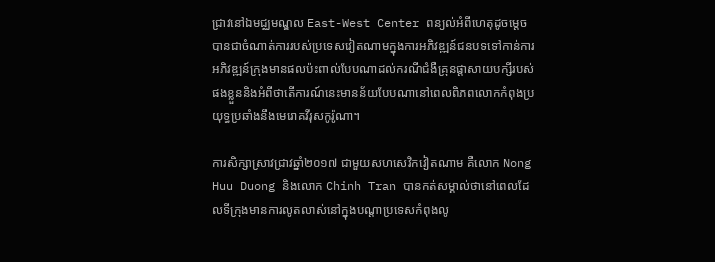ជ្រាវនៅឯមជ្ឈមណ្ឌល East-West Center ពន្យល់អំពីហេតុដូចម្តេចបានជាចំណាត់ការរបស់ប្រទេសវៀតណាមក្នុងការអភិវឌ្ឍន៍ជនបទទៅកាន់ការអភិវឌ្ឍន៍ក្រុងមានផលប៉ះពាល់បែបណាដល់ករណីជំងឺគ្រុនផ្តាសាយបក្សីរបស់ផងខ្លួននិងអំពីថាតើការណ៍នេះមានន័យបែបណានៅពេលពិភពលោកកំពុងប្រយុទ្ធប្រឆាំងនឹងមេរោគវីរុសកូរ៉ូណា។

ការសិក្សាស្រាវជ្រាវឆ្នាំ២០១៧ ជាមួយសហសេវិកវៀតណាម គឺលោក Nong Huu Duong និងលោក Chinh Tran បានកត់សម្គាល់ថានៅពេលដែលទីក្រុងមានការលូតលាស់នៅក្នុងបណ្តាប្រទេសកំពុងលូ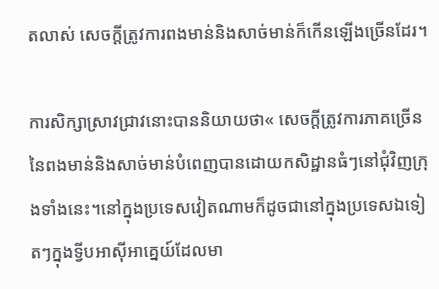តលាស់ សេចក្តីត្រូវការពងមាន់និងសាច់មាន់ក៏កើនឡើងច្រើនដែរ។

ការសិក្សាស្រាវជ្រាវនោះបាននិយាយថា« សេចក្តីត្រូវការភាគច្រើននៃពងមាន់និងសាច់មាន់បំពេញបានដោយកសិដ្ឋានធំៗនៅជុំវិញក្រុងទាំងនេះ។នៅក្នុងប្រទេសវៀតណាមក៏ដូចជានៅក្នុងប្រទេសឯទៀតៗក្នុងទ្វីបអាស៊ីអាគ្នេយ៍ដែលមា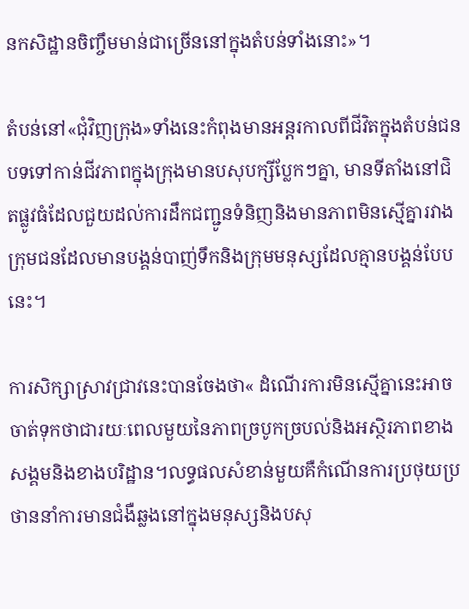នកសិដ្ឋានចិញ្ចឹមមាន់ជាច្រើននៅក្នុងតំបន់ទាំងនោះ»។

តំបន់នៅ«ជុំវិញក្រុង»ទាំងនេះកំពុងមានអន្តរកាលពីជីវិតក្នុងតំបន់ជនបទទៅកាន់ជីវភាពក្នុងក្រុងមានបសុបក្សីប្លែកៗគ្នា, មានទីតាំងនៅជិតផ្លូវធំដែលជួយដល់ការដឹកជញ្ជូនទំនិញនិងមានភាពមិនស្មើគ្នារវាងក្រុមជនដែលមានបង្គន់បាញ់ទឹកនិងក្រុមមនុស្សដែលគ្មានបង្គន់បែបនេះ។

ការសិក្សាស្រាវជ្រាវនេះបានចែងថា« ដំណើរការមិនស្មើគ្នានេះអាចចាត់ទុកថាជារយៈពេលមួយនៃភាពច្របូកច្របល់និងអស្ថិរភាពខាងសង្គមនិងខាងបរិដ្ឋាន។លទ្ធផលសំខាន់មួយគឺកំណើនការប្រថុយប្រថាននាំការមានជំងឺឆ្លងនៅក្នុងមនុស្សនិងបសុ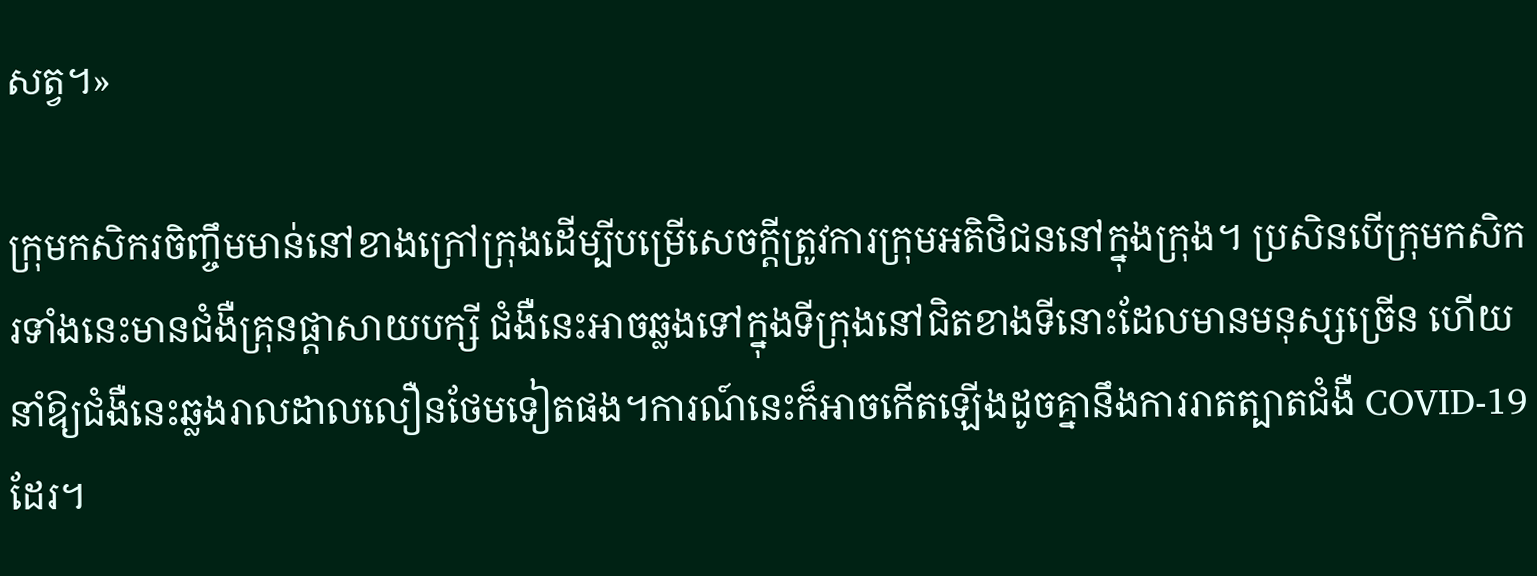សត្វ។»

ក្រុមកសិករចិញ្ចឹមមាន់នៅខាងក្រៅក្រុងដើម្បីបម្រើសេចក្តីត្រូវការក្រុមអតិថិជននៅក្នុងក្រុង។ ប្រសិនបើក្រុមកសិករទាំងនេះមានជំងឺគ្រុនផ្តាសាយបក្សី ជំងឺនេះអាចឆ្លងទៅក្នុងទីក្រុងនៅជិតខាងទីនោះដែលមានមនុស្សច្រើន ហើយនាំឱ្យជំងឺនេះឆ្លងរាលដាលលឿនថែមទៀតផង។ការណ៍នេះក៏អាចកើតឡើងដូចគ្នានឹងការរាតត្បាតជំងឺ COVID-19 ដែរ។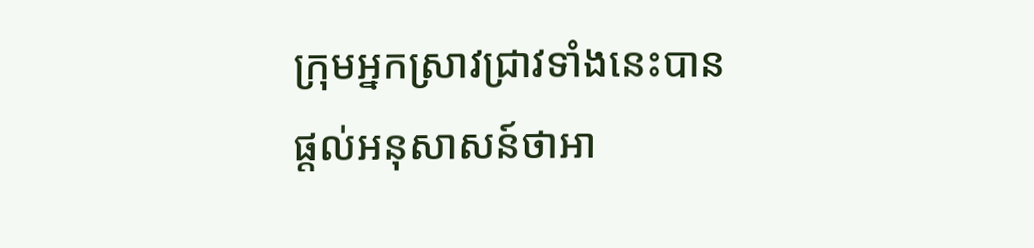ក្រុមអ្នកស្រាវជ្រាវទាំងនេះបានផ្តល់អនុសាសន៍ថាអា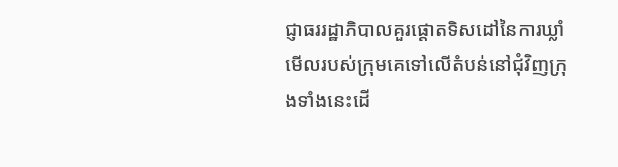ជ្ញាធររដ្ឋាភិបាលគួរផ្តោតទិសដៅនៃការឃ្លាំមើលរបស់ក្រុមគេទៅលើតំបន់នៅជុំវិញក្រុងទាំងនេះដើ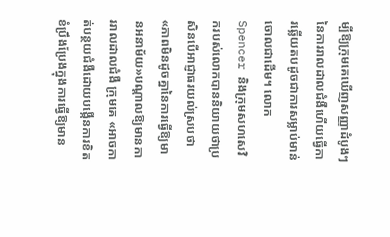ម្បីឱ្យក្រុមគេឃើញសញ្ញាដំបូងៗនៃការរាលដាលជំងឺហើយធ្វើការឆ្លើយតបដូចជាការសម្លាប់មាន់ចោលជាដើម។ លោក Spencer និងក្រុមសហសេវិករបស់លោកបាននិយាយថាប្រសិនបើអាជ្ញាធរយល់ស្របថា«ភាពមិនដូចគ្នានៃការធ្វើឱ្យមានអនាម័យ»បណ្តាលឱ្យមានការរាលដាលជំងឺ ក្រុមគេ «អាចកាត់បន្ថយជំងឺដោយបង្កើនការខិតខំប្រឹងប្រែងក្នុងការធ្វើឱ្យមាន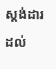ស្តង់ដារដល់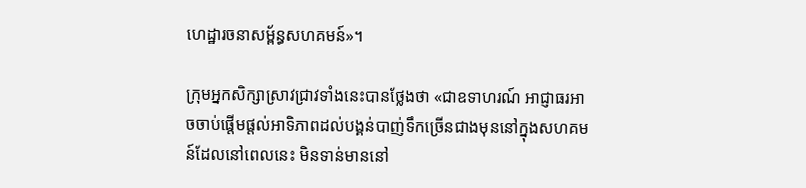ហេដ្ឋារចនាសម្ព័ន្ធសហគមន៍‍»។

ក្រុមអ្នកសិក្សាស្រាវជ្រាវទាំងនេះបានថ្លែងថា «ជាឧទាហរណ៍ អាជ្ញាធរអាចចាប់ផ្តើមផ្តល់អាទិភាពដល់បង្គន់បាញ់ទឹកច្រើនជាងមុននៅក្នុងសហគមន៍ដែលនៅពេលនេះ មិនទាន់មាននៅ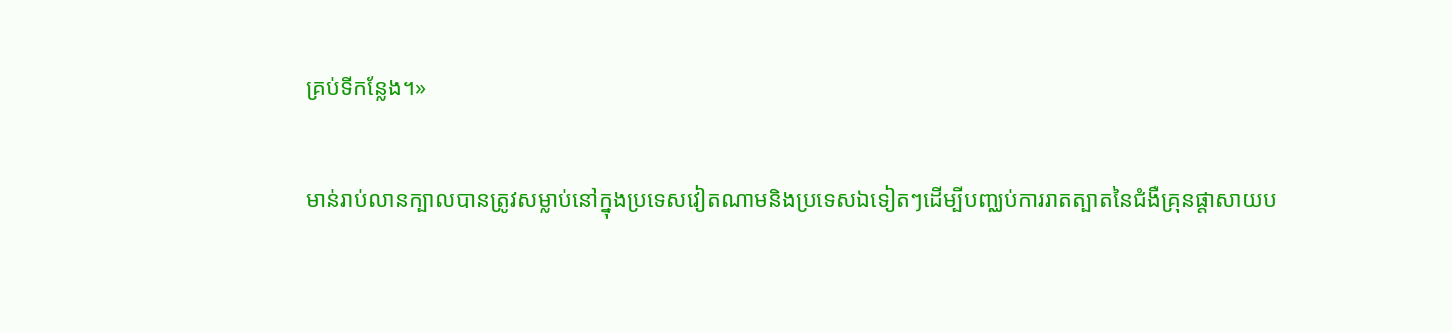គ្រប់ទីកន្លែង។»

មាន់រាប់លានក្បាលបានត្រូវសម្លាប់នៅក្នុងប្រទេសវៀតណាមនិងប្រទេសឯទៀតៗដើម្បីបញ្ឈប់ការរាតត្បាតនៃជំងឺគ្រុនផ្តាសាយប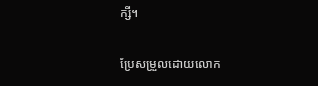ក្សី។

ប្រែសម្រួលដោយលោក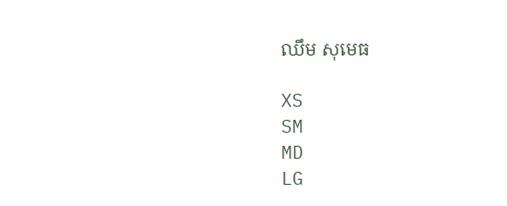ឈឹម សុមេធ

XS
SM
MD
LG